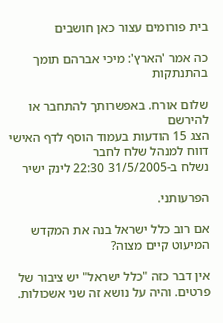בית פורומים עצור כאן חושבים

כה אמר 'הארץ': מיכי אברהם תומך בהתנתקות

שלום אורח. באפשרותך להתחבר או להירשם
הצג 15 הודעות בעמוד הוסף לדף האישי  דווח למנהל שלח לחבר
נשלח ב-31/5/2005 22:30 לינק ישיר

הפרעותני.

אם רוב כלל ישראל בנה את המקדש המיעוט קיים מצוה?

אין דבר כזה "כלל ישראל" יש ציבור של פרטים. והיה על נושא זה שני אשכולות.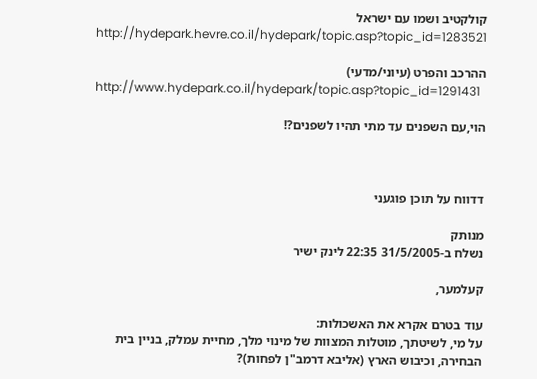קולקטיב ושמו עם ישראל
http://hydepark.hevre.co.il/hydepark/topic.asp?topic_id=1283521

ההרכב והפרט (עיוני/מדעי)
http://www.hydepark.co.il/hydepark/topic.asp?topic_id=1291431

הוי,עם השפנים עד מתי תהיו לשפנים?!



דדווח על תוכן פוגעני

מנותק
נשלח ב-31/5/2005 22:35 לינק ישיר

קעלמער,

עוד בטרם אקרא את האשכולות:
על מי, לשיטתך, מוטלות המצוות של מינוי מלך, מחיית עמלק, בניין בית הבחירה, וכיבוש הארץ (אליבא דרמב"ן לפחות)?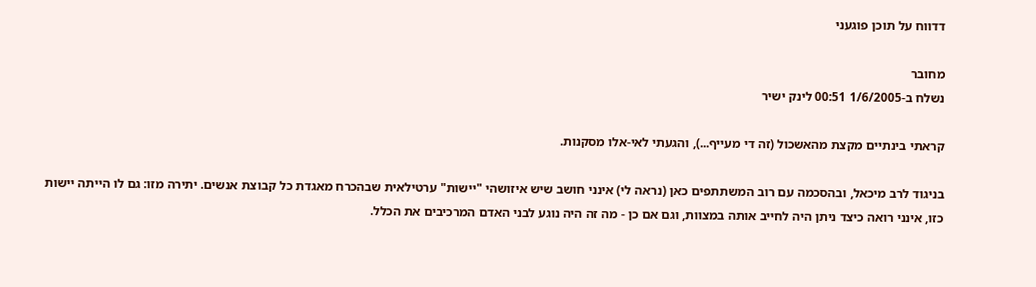דדווח על תוכן פוגעני

מחובר
נשלח ב-1/6/2005 00:51 לינק ישיר

קראתי בינתיים מקצת מהאשכול (זה די מעייף...), והגעתי לאי-אלו מסקנות.

בניגוד לרב מיכאל, ובהסכמה עם רוב המשתתפים כאן (נראה לי) אינני חושב שיש איזושהי "יישות" ערטילאית שבהכרח מאגדת כל קבוצת אנשים. יתירה מזו: גם לו הייתה יישות כזו, אינני רואה כיצד ניתן היה לחייב אותה במצוות, וגם אם כן - מה זה היה נוגע לבני האדם המרכיבים את הכלל.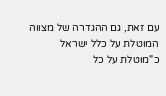עם זאת, גם ההגדרה של מצווה המוטלת על כלל ישראל כ"מוטלת על כל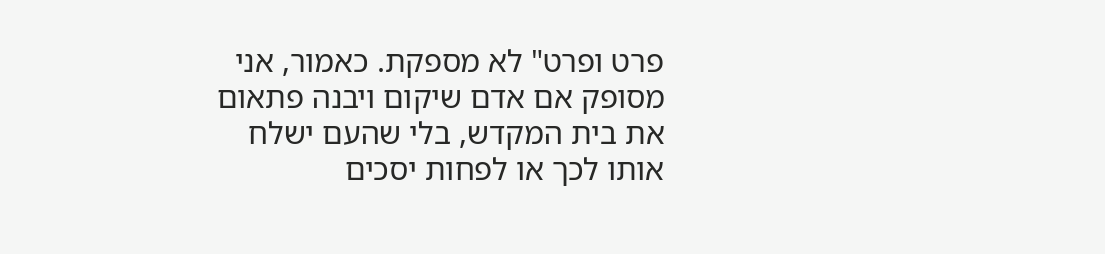פרט ופרט" לא מספקת. כאמור, אני מסופק אם אדם שיקום ויבנה פתאום את בית המקדש, בלי שהעם ישלח אותו לכך או לפחות יסכים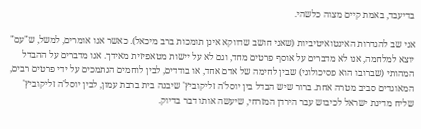בדיעבד, באמת קיים מצוה כלשהי.

אני שב להגדרות האינטואיטיביות (שאני חושב שדווקא אינן תומכות ברב מיכאל). כאשר אנו אומרים, למשל, ש"עם" יוצא למלחמה, אנו לא מדברים על אוסף פרטים מחד, וגם לא על יישות מטאפיזית מאידך. אנו מדברים על ההבדל המהותי (שברובו הוא פסיכולוגי) שבין לחימה של אדם אחד, או בודדים, לבין לוחמים הנתמכים על ידי פרטים רבים, המאוגדים סביב מטרה אחת. ברור שיש הבדל בין יוסל'ה זליקוביץ' שיבנה בית ברבת עמון, לבין יוסל'ה זליקוביץ' שליח מדינת ישראל לכיבוש עבר הירדן המזרחי, שיעשה אותו דבר בדיוק.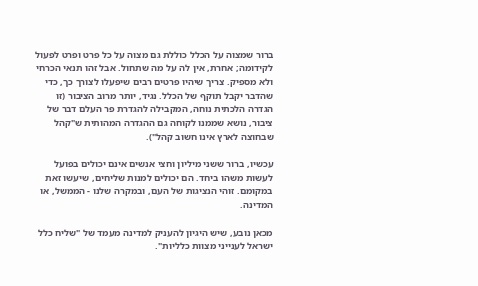ברור שמצוה על הכלל כוללת גם מצוה על כל פרט ופרט לפעול לקידומה; אחרת, אין לה על מה שתחול. אבל זהו תנאי הכרחי ולא מספיק. צריך שיהיו פרטים רבים שיפעלו לצורך כך, כדי שהדבר יקבל תוקף של הכלל. נגיד, יותר מרוב הציבור (זו הגדרה הלכתית נוחה, המקבילה להגדרת פר העלם דבר של ציבור, נושא שממנו לקוחה גם ההגדרה המהותית ש"קהל שבחוצה לארץ אינו חשוב קהל").

עכשיו, ברור ששני מיליון וחצי אנשים אינם יכולים בפועל לעשות משהו ביחד. הם יכולים למנות שליחים, שיעשו זאת במקומם. זוהי הנציגות של העם, ובמקרה שלנו - הממשל, או המדינה.

מכאן נובע, שיש היגיון להעניק למדינה מעמד של "שליח כלל ישראל לענייני מצוות כלליות".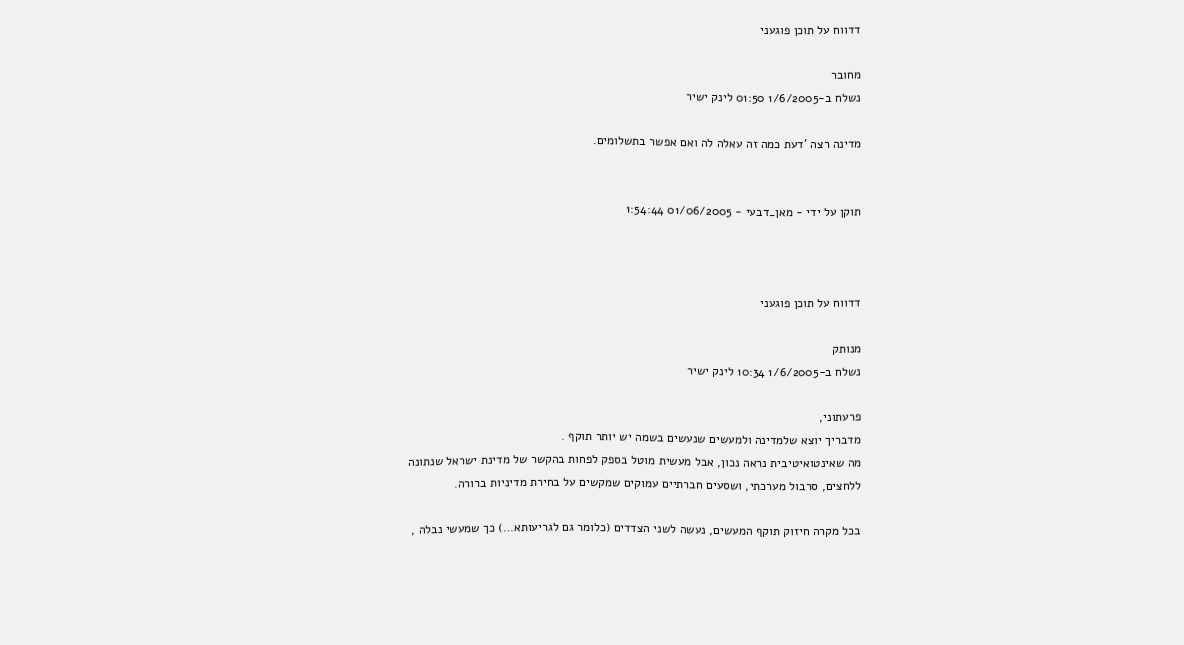דדווח על תוכן פוגעני

מחובר
נשלח ב-1/6/2005 01:50 לינק ישיר

מדינה רצה 'דעת כמה זה עאלה לה ואם אפשר בתשלומים.


תוקן על ידי - מאן_דבעי - 01/06/2005 1:54:44



דדווח על תוכן פוגעני

מנותק
נשלח ב-1/6/2005 10:34 לינק ישיר

פרעתוני,
מדבריך יוצא שלמדינה ולמעשים שנעשים בשמה יש יותר תוקף .
מה שאינטואיטיבית נראה נכון, אבל מעשית מוטל בספק לפחות בהקשר של מדינת ישראל שנתונה
ללחצים, סרבול מערכתי, ושסעים חברתיים עמוקים שמקשים על בחירת מדיניות ברורה.

בכל מקרה חיזוק תוקף המעשים, נעשה לשני הצדדים (כלומר גם לגריעותא…) כך שמעשי נבלה ,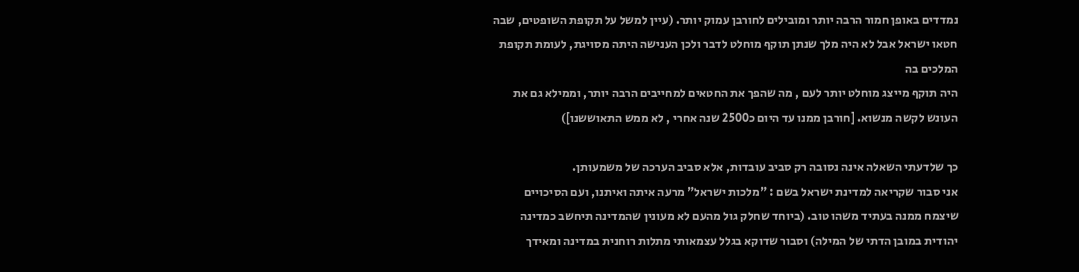נמדדים באופן חמור הרבה יותר ומובילים לחורבן עמוק יותר. (עיין למשל על תקופת השופטים, שבה חטאו ישראל אבל לא היה מלך שנתן תוקף מוחלט לדבר ולכן הענישה היתה מסויגת, לעומת תקופת המלכים בה
היה תוקף מייצג מוחלט יותר לעם , מה שהפך את החטאים למחייבים הרבה יותר, וממילא גם את העונש לקשה מנשוא. [חורבן ממנו עד היום כ2500 שנה אחרי , לא ממש התאוששנו])

כך שלדעתי השאלה אינה נסובה רק סביב עובדות, אלא סביב הערכה של משמעותן.
אני סבור שקריאה למדינת ישראל בשם : "מלכות ישראל" מרעה איתה ואיתנו, ועם הסיכויים שיצמח ממנה בעתיד משהו טוב. (ביוחד שחלק גול מהעם לא מעונין שהמדינה תיחשב כמדינה יהודית במובן הדתי של המילה) וסבור שדוקא בגלל עצמאותי מתלות רוחנית במדינה ומאידך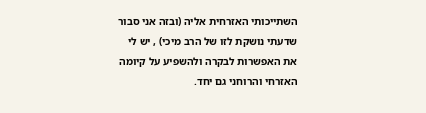השתייכותי האזרחית אליה (ובזה אני סבור שדעתי נושקת לזו של הרב מיכי) , יש לי את האפשרות לבקרה ולהשפיע על קיומה האזרחי והרוחני גם יחד.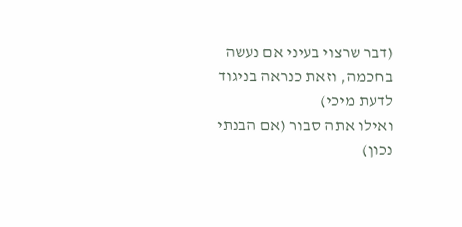(דבר שרצוי בעיני אם נעשה בחכמה, וזאת כנראה בניגוד לדעת מיכי)
ואילו אתה סבור (אם הבנתי נכון)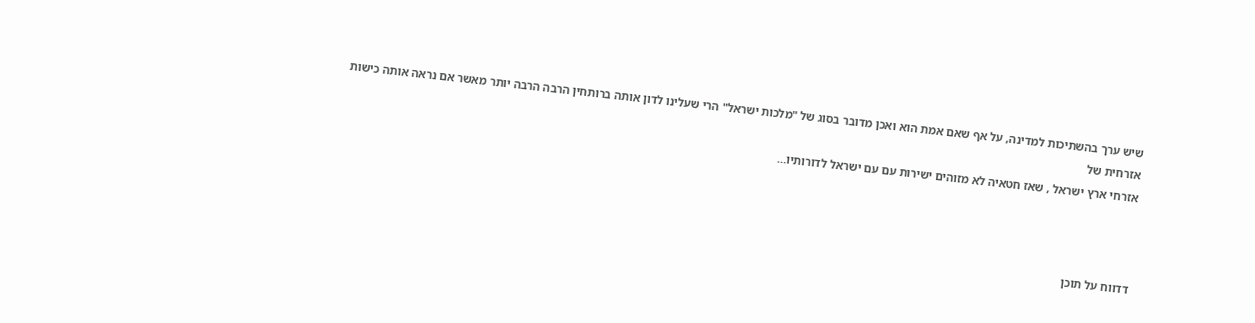שיש ערך בהשתיכות למדינה, על אף שאם אמת הוא ואכן מדובר בסוג של "מלכות ישראל" הרי שעלינו לדון אותה ברותחין הרבה הרבה יותר מאשר אם נראה אותה כישות אזרחית של
אזרחי ארץ ישראל , שאז חטאיה לא מזוהים ישירות עם עם ישראל לדורותיו…



דדווח על תוכן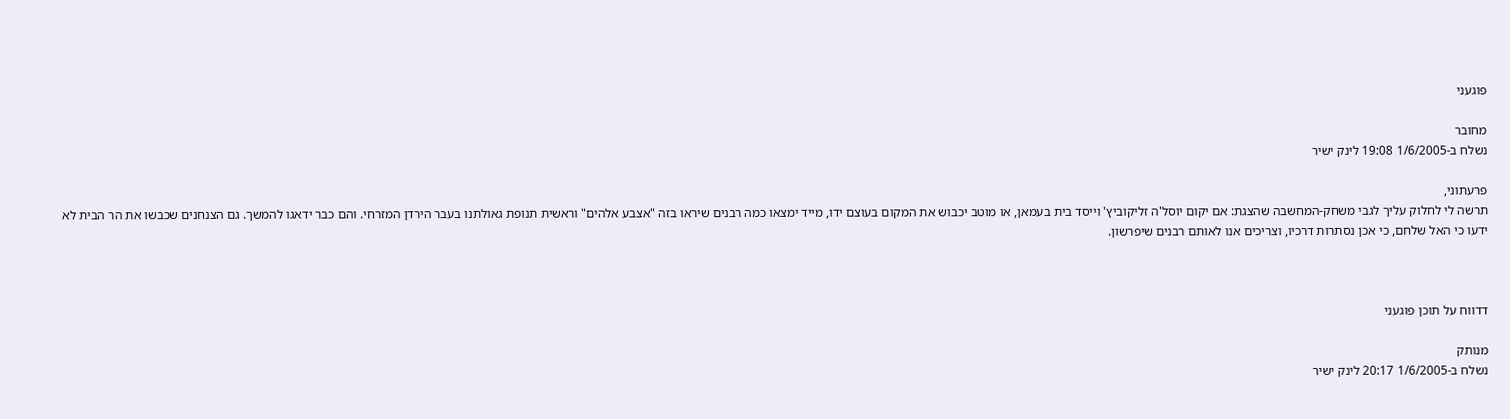פוגעני

מחובר
נשלח ב-1/6/2005 19:08 לינק ישיר

פרעתוני,
תרשה לי לחלוק עליך לגבי משחק-המחשבה שהצגת: אם יקום יוסל'ה זליקוביץ' וייסד בית בעמאן, או מוטב יכבוש את המקום בעוצם ידו, מייד ימצאו כמה רבנים שיראו בזה "אצבע אלהים" וראשית תנופת גאולתנו בעבר הירדן המזרחי. והם כבר ידאגו להמשך. גם הצנחנים שכבשו את הר הבית לא ידעו כי האל שלחם, כי אכן נסתרות דרכיו, וצריכים אנו לאותם רבנים שיפרשון.



דדווח על תוכן פוגעני

מנותק
נשלח ב-1/6/2005 20:17 לינק ישיר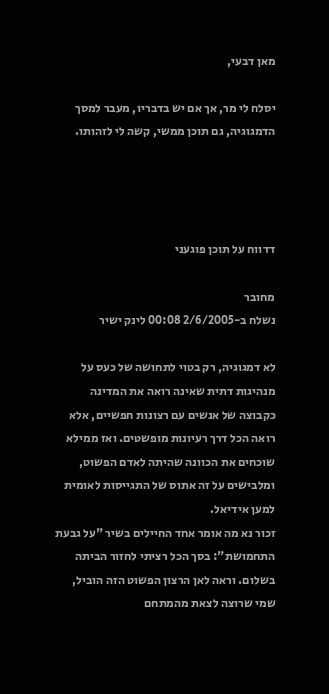מאן דבעי,

יסלח לי מר, אך אם יש בדבריו, מעבר למסך הדמגוגיה, גם תוכן ממשי, קשה לי לזהותו.




דדווח על תוכן פוגעני

מחובר
נשלח ב-2/6/2005 00:08 לינק ישיר

לא דמגוגיה, רק בטוי לתחושה של כעס על מנהיגות דתית שאינה רואה את המדינה כקבוצה של אנשים עם רצונות חפשיים, אלא רואה הכל דרך רעיונות מופשטים. ואז ממילא שוכחים את הכוונה שהיתה לאדם הפשוט, ומלבישים על זה אתוס של התגייסות לאומית למען אידיאל.
זכור נא מה אומר אחד החיילים בשיר "על גבעת התחמושת": בסך הכל רציתי לחזור הביתה בשלום. וראה לאן הרצון הפשוט הזה הוביל, שמי שרוצה לצאת מהמתחם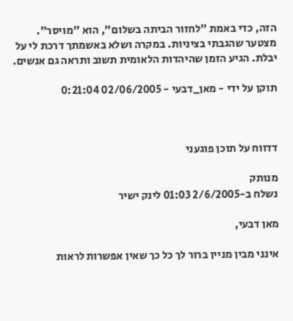הזה, כדי באמת "לחזור הביתה בשלום", הוא "מויסר".
מצטער שהגבתי בציניות. במקרה ושלא באשמתך דרכת לי על יבלת. הגיע הזמן שהיהדות הלאומית תשוב ותראה גם אנשים.

תוקן על ידי - מאן_דבעי - 02/06/2005 0:21:04



דדווח על תוכן פוגעני

מנותק
נשלח ב-2/6/2005 01:03 לינק ישיר

מאן דבעי,

אינני מבין מניין ברור לך כל כך שאין אפשרות לראות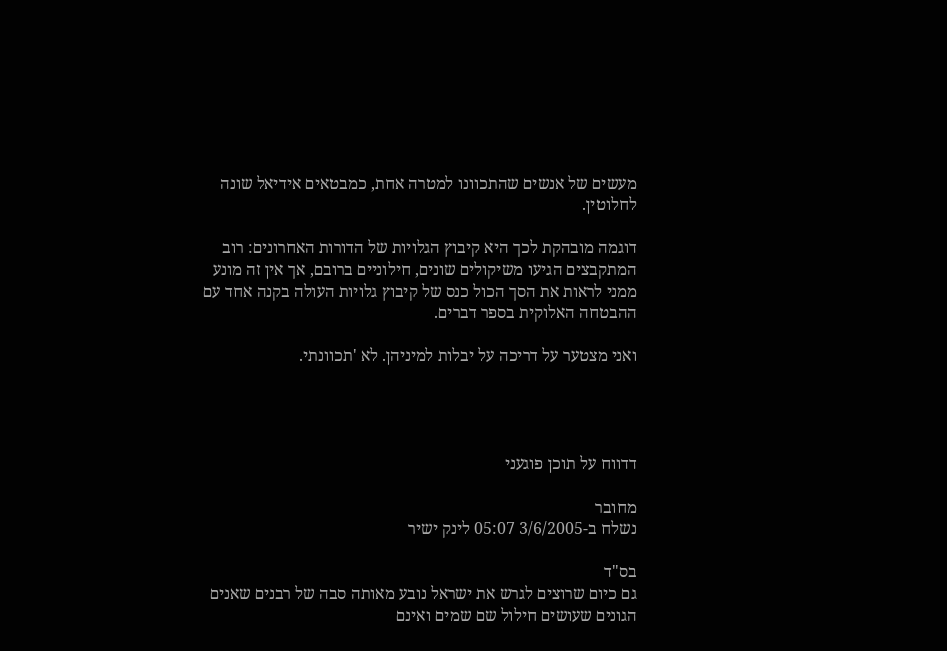מעשים של אנשים שהתכוונו למטרה אחת, כמבטאים אידיאל שונה לחלוטין.

דוגמה מובהקת לכך היא קיבוץ הגלויות של הדורות האחרונים: רוב המתקבצים הגיעו משיקולים שונים, חילוניים ברובם, אך אין זה מונע ממני לראות את הסך הכול כנס של קיבוץ גלויות העולה בקנה אחד עם ההבטחה האלוקית בספר דברים.

ואני מצטער על דריכה על יבלות למיניהן. לא 'תכוונתי.




דדווח על תוכן פוגעני

מחובר
נשלח ב-3/6/2005 05:07 לינק ישיר

בס"ד
גם כיום שרוצים לגרש את ישראל נובע מאותה סבה של רבנים שאנים הגונים שעושים חילול שם שמים ואינם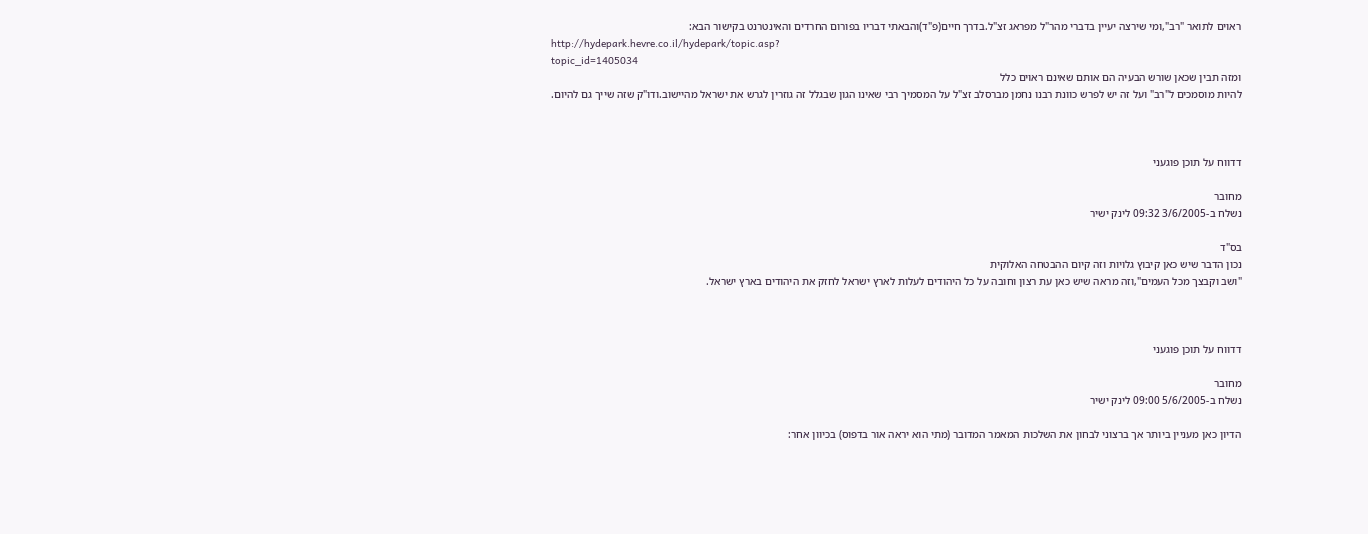ראוים לתואר "רב",ומי שירצה יעיין בדברי מהר"ל מפראג זצ"ל.בדרך חיים(פ"ד)והבאתי דבריו בפורום החרדים והאינטרנט בקישור הבא:
http://hydepark.hevre.co.il/hydepark/topic.asp?
topic_id=1405034
ומזה תבין שכאן שורש הבעיה הם אותם שאינם ראוים כלל
להיות מוסמכים ל"רב" ועל זה יש לפרש כוונת רבנו נחמן מברסלב זצ"ל על המסמיך רבי שאינו הגון שבגלל זה גוזרין לגרש את ישראל מהיישוב.ודו"ק שזה שייך גם להיום.



דדווח על תוכן פוגעני

מחובר
נשלח ב-3/6/2005 09:32 לינק ישיר

בס"ד
נכון הדבר שיש כאן קיבוץ גלויות וזה קיום ההבטחה האלוקית
"ושב וקבצך מכל העמים",וזה מראה שיש כאן עת רצון וחובה על כל היהודים לעלות לארץ ישראל לחזק את היהודים בארץ ישראל.



דדווח על תוכן פוגעני

מחובר
נשלח ב-5/6/2005 09:00 לינק ישיר

הדיון כאן מעניין ביותר אך ברצוני לבחון את השלכות המאמר המדובר (מתי הוא יראה אור בדפוס) בכיוון אחר: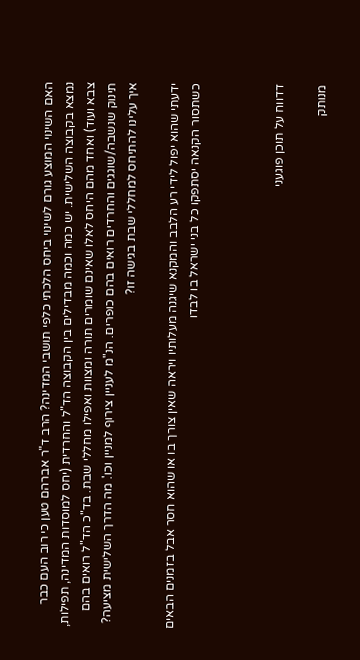האם השינוי המוצע גורם לשינוי ביחס הלכתי כלפי תושבי המדינה? הרב ד"ר אברהם טען כי רוב העם כבר נמצא בקבוצה השלישית. יש כמה וכמה מבדילים בין הקבוצה הד"ל והחרדית (יחס למוסדות המדינה, תפילות, צבא ועוד) ואחד מהם היחס לאלו שאינם שומרים תורה ומצוות ואפילו מחללי שבת. בד"כ הד"ל רואים בהם תינוק שנשבה/שוגגים והחרדים רואים בהם כופרים. הנ"מ לעניין צירוף למניין וכו'. מה הדרך השלישית מציעה? איך עלינו להתיחס למחללי שבת בגישה זו?

ידעתי שהוא יפול לידי רע הלבב והמקנא שיגנה מעלותיו ויראה שאין צורך בו או שהוא חסר אבל בזמנים הבאים כשתסור הקנאה יסתפקו כל בני ישראל בו לבדו



דדווח על תוכן פוגעני

מנותק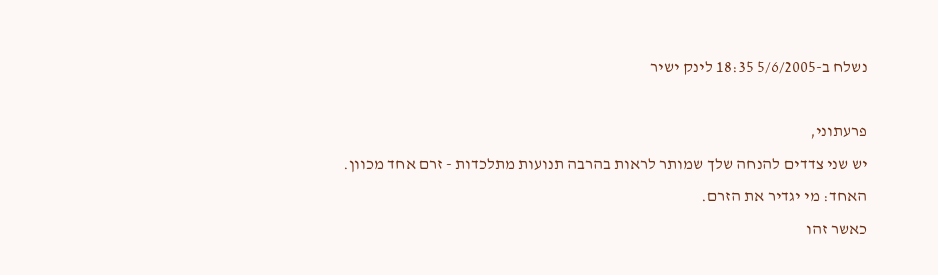נשלח ב-5/6/2005 18:35 לינק ישיר

פרעתוני,
יש שני צדדים להנחה שלך שמותר לראות בהרבה תנועות מתלכדות - זרם אחד מכוון.
האחד: מי יגדיר את הזרם.
כאשר זהו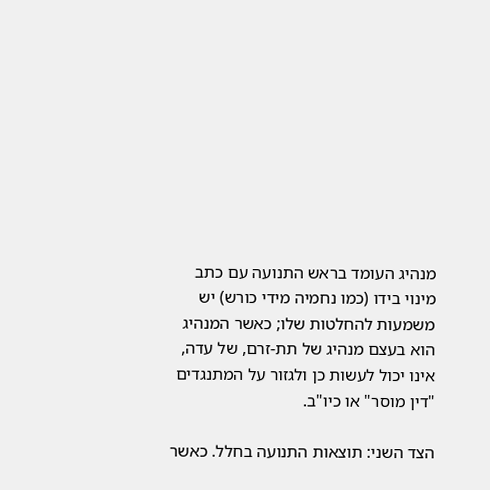מנהיג העומד בראש התנועה עם כתב מינוי בידו (כמו נחמיה מידי כורש) יש משמעות להחלטות שלו; כאשר המנהיג הוא בעצם מנהיג של תת-זרם, של עדה, אינו יכול לעשות כן ולגזור על המתנגדים "דין מוסר" או כיו"ב.

הצד השני: תוצאות התנועה בחלל. כאשר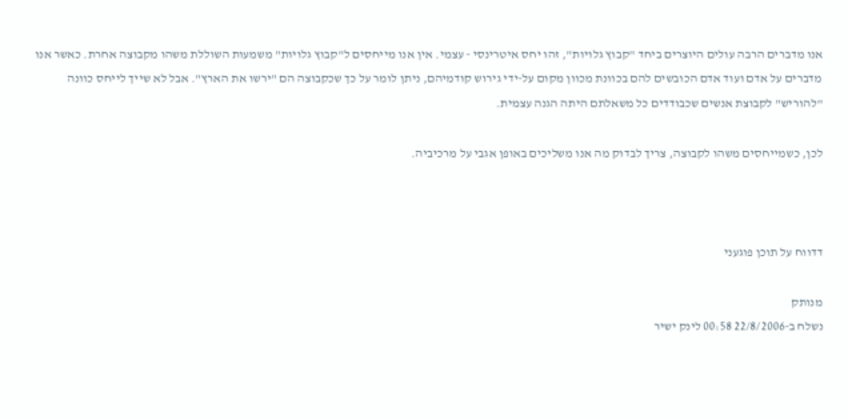אנו מדברים הרבה עולים היוצרים ביחד "קבוץ גלויות", זהו יחס איטרינסי - עצמי. אין אנו מייחסים ל"קבוץ גלויות" משמעות השוללת משהו מקבוצה אחרת. כאשר אנו מדברים על אדם ועוד אדם הכובשים להם בכוונת מכוון מקום על-ידי גירוש קודמיהם, ניתן לומר על כך שכקבוצה הם "ירשו את הארץ". אבל לא שייך לייחס כוונה "להוריש" לקבוצת אנשים שכבודדים כל משאלתם היתה הגנה עצמית.

לכן, כשמייחסים משהו לקבוצה, צריך לבדוק מה אנו משליכים באופן אגבי על מרכיביה.



דדווח על תוכן פוגעני

מנותק
נשלח ב-22/8/2006 00:58 לינק ישיר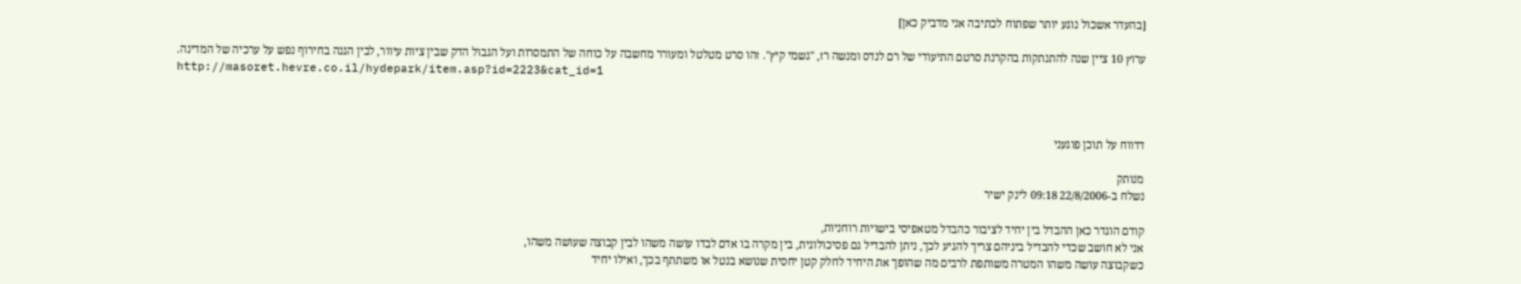[בהעדר אשכול נוגע יותר שפתוח לכתיבה אני מדביק כאן]

ערוץ 10 ציין שנה להתנתקות בהקרנת סרטם התיעודי של רם לנדס ומנשה רז, "גשמי קיץ". זהו סרט מטלטל ומעורר מחשבה על כוחה של התמסרות ועל הגבול הדק שבין ציות עיוור, לבין הגנה בחירוף נפש על ערכיה של המדינה.
http://masoret.hevre.co.il/hydepark/item.asp?id=2223&cat_id=1



דדווח על תוכן פוגעני

מנותק
נשלח ב-22/8/2006 09:18 לינק ישיר

קודם הוגדר כאן ההבדל בין יחיד לציבור כהבדל מטאפיסי בישויות רוחניות,
אני לא חושב שכדי להבדיל ביניהם צריך להגיע לכך, ניתן להבדיל גם פסיכולוגית, בין מקרה בו אדם לבדו עושה משהו לבין קבוצה שעושה משהו,
כשקבוצה עושה משהו המטרה משותפת לרבים מה שהופך את היחיד לחלק קטן יחסית שנושא בנטל או משתתף בכך, ואילו יחיד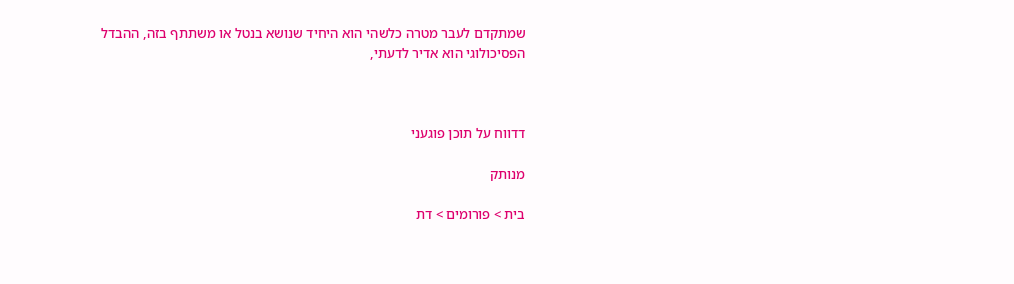שמתקדם לעבר מטרה כלשהי הוא היחיד שנושא בנטל או משתתף בזה, ההבדל הפסיכולוגי הוא אדיר לדעתי,



דדווח על תוכן פוגעני

מנותק

בית > פורומים > דת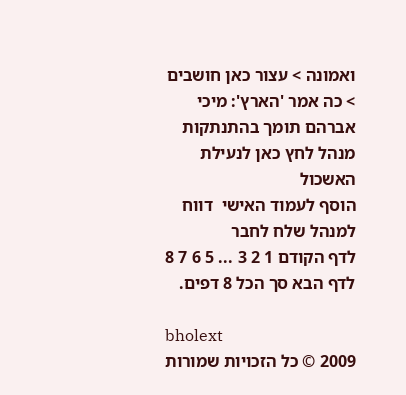ואמונה > עצור כאן חושבים > כה אמר 'הארץ': מיכי אברהם תומך בהתנתקות
מנהל לחץ כאן לנעילת האשכול
הוסף לעמוד האישי  דווח למנהל שלח לחבר
לדף הקודם 1 2 3 ... 5 6 7 8 לדף הבא סך הכל 8 דפים.

bholext
2009 © כל הזכויות שמורות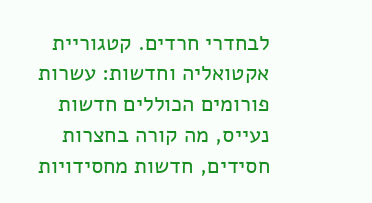לבחדרי חרדים. קטגוריית אקטואליה וחדשות: עשרות פורומים הכוללים חדשות נעייס, מה קורה בחצרות חסידים, חדשות מחסידויות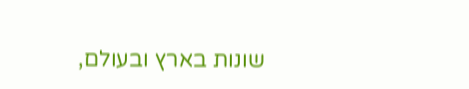שונות בארץ ובעולם,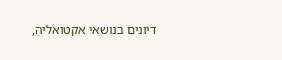דיונים בנושאי אקטואליה,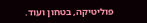פוליטיקה, בטחון ועוד.